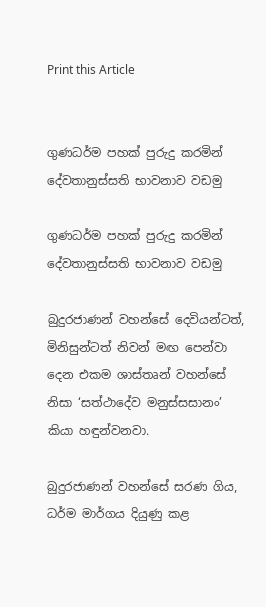Print this Article


ගුණධර්ම පහක් පුරුදු කරමින් දේවතානුස්සති භාවනාව වඩමු

ගුණධර්ම පහක් පුරුදු කරමින් දේවතානුස්සති භාවනාව වඩමු

බුදුරජාණන් වහන්සේ දෙවියන්ටත්, මිනිසුන්ටත් නිවන් මඟ පෙන්වා දෙන එකම ශාස්තෘන් වහන්සේ නිසා ‘සත්ථාදේව මනුස්සසානං’ කියා හඳුන්වනවා.

බුදුරජාණන් වහන්සේ සරණ ගිය, ධර්ම මාර්ගය දියුණු කළ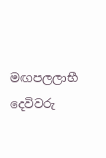මඟපලලාභී දෙවිවරු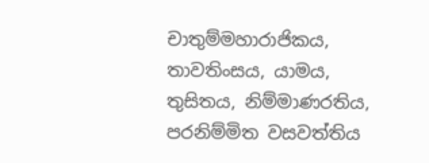චාතුම්මහාරාජිකය, තාවතිංසය, යාමය, තුසිතය, නිම්මාණරතිය, පරනිම්මිත වසවත්තිය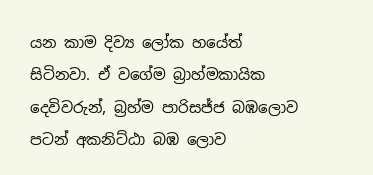යන කාම දිව්‍ය ලෝක හයේත් සිටිනවා. ඒ වගේම බ්‍රාහ්මකායික දෙවිවරුන්, බ්‍රහ්ම පාරිසජ්ජ බඹලොව පටන් අකනිට්ඨා බඹ ලොව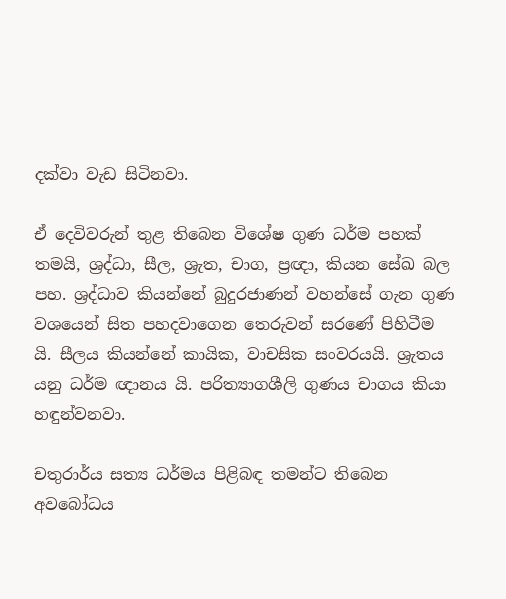දක්වා වැඩ සිටිනවා.

ඒ දෙවිවරුන් තුළ තිබෙන විශේෂ ගුණ ධර්ම පහක් තමයි, ශ්‍රද්ධා, සීල, ශ්‍රැත, චාග, ප්‍රඥා, කියන සේඛ බල පහ. ශ්‍රද්ධාව කියන්නේ බුදුරජාණන් වහන්සේ ගැන ගුණ වශයෙන් සිත පහදවාගෙන තෙරුවන් සරණේ පිහිටීම යි. සීලය කියන්නේ කායික, වාචසික සංවරයයි. ශ්‍රැතය යනු ධර්ම ඥානය යි. පරිත්‍යාගශීලි ගුණය චාගය කියා හඳුන්වනවා.

චතුරාර්ය සත්‍ය ධර්මය පිළිබඳ තමන්ට තිබෙන අවබෝධය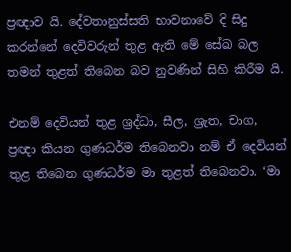ප්‍රඥාව යි. දේවතානුස්සති භාවනාවේ දි සිදු කරන්නේ දෙවිවරුන් තුළ ඇති මේ සේඛ බල තමන් තුළත් තිබෙන බව නුවණින් සිහි කිරීම යි.

එනම් දෙවියන් තුළ ශ්‍රද්ධා, සීල, ශ්‍රැත, චාග, ප්‍රඥා කියන ගුණධර්ම තිබෙනවා නම් ඒ දෙවියන් තුළ තිබෙන ගුණධර්ම මා තුළත් තිබෙනවා. ‘මා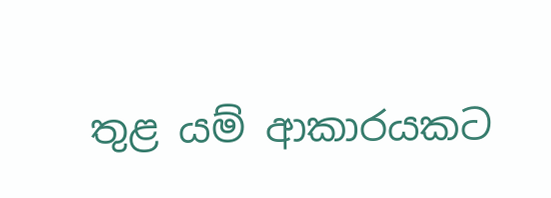තුළ යම් ආකාරයකට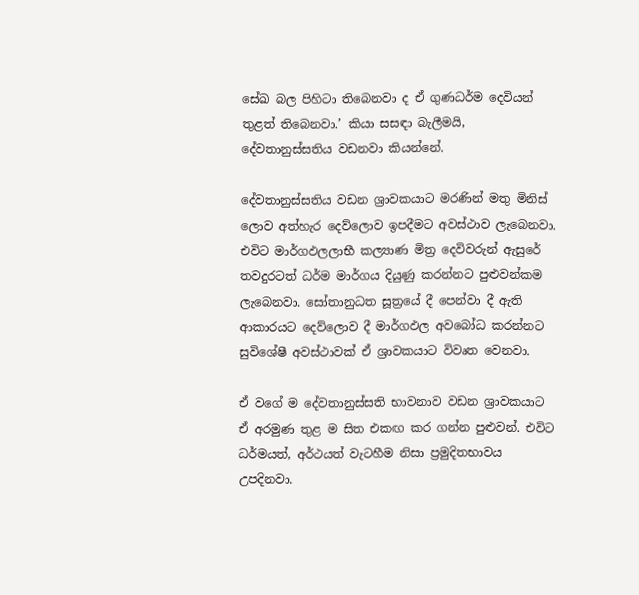සේඛ බල පිහිටා තිබෙනවා ද ඒ ගුණධර්ම දෙවියන් තුළත් තිබෙනවා.’ කියා සසඳා බැලීමයි, දේවතානුස්සතිය වඩනවා කියන්නේ.

දේවතානුස්සතිය වඩන ශ්‍රාවකයාට මරණින් මතු මිනිස් ලොව අත්හැර දෙව්ලොව ඉපදීමට අවස්ථාව ලැබෙනවා. එවිට මාර්ගඵලලාභී කල්‍යාණ මිත්‍ර දෙවිවරුන් ඇසුරේ තවදුරටත් ධර්ම මාර්ගය දියුණු කරන්නට පුළුවන්කම ලැබෙනවා. සෝතානුධත සූත්‍රයේ දී පෙන්වා දී ඇති ආකාරයට දෙව්ලොව දී මාර්ගඵල අවබෝධ කරන්නට සුවිශේෂී අවස්ථාවක් ඒ ශ්‍රාවකයාට විවෘත වෙනවා.

ඒ වගේ ම දේවතානුස්සති භාවනාව වඩන ශ්‍රාවකයාට ඒ අරමුණ තුළ ම සිත එකඟ කර ගන්න පුළුවන්. එවිට ධර්මයත්, අර්ථයත් වැටහීම නිසා ප්‍රමුදිතභාවය උපදිනවා.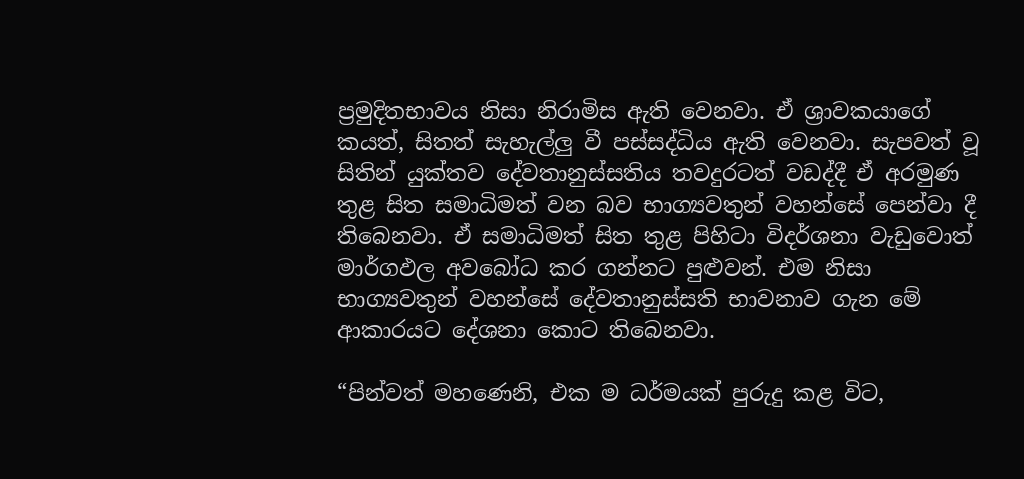ප්‍රමුදිතභාවය නිසා නිරාමිස ඇති වෙනවා. ඒ ශ්‍රාවකයාගේ කයත්, සිතත් සැහැල්ලු වී පස්සද්ධිය ඇති වෙනවා. සැපවත් වූ සිතින් යුක්තව දේවතානුස්සතිය තවදුරටත් වඩද්දී ඒ අරමුණ තුළ සිත සමාධිමත් වන බව භාග්‍යවතුන් වහන්සේ පෙන්වා දී තිබෙනවා. ඒ සමාධිමත් සිත තුළ පිහිටා විදර්ශනා වැඩුවොත් මාර්ගඵල අවබෝධ කර ගන්නට පුළුවන්. එම නිසා භාග්‍යවතුන් වහන්සේ දේවතානුස්සති භාවනාව ගැන මේ ආකාරයට දේශනා කොට තිබෙනවා.

“පින්වත් මහණෙනි, එක ම ධර්මයක් පුරුදු කළ විට,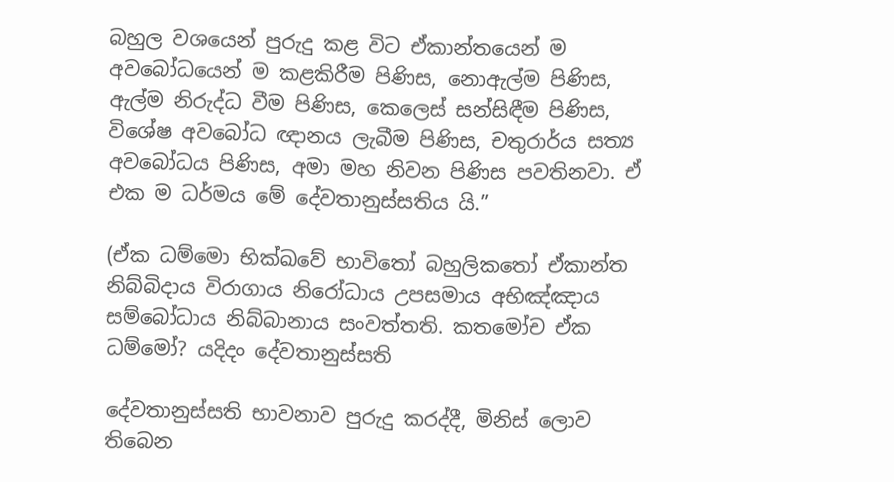බහුල වශයෙන් පුරුදු කළ විට ඒකාන්තයෙන් ම අවබෝධයෙන් ම කළකිරීම පිණිස, නොඇල්ම පිණිස, ඇල්ම නිරුද්ධ වීම පිණිස, කෙලෙස් සන්සිඳීම පිණිස, විශේෂ අවබෝධ ඥානය ලැබීම පිණිස, චතුරාර්ය සත්‍ය අවබෝධය පිණිස, අමා මහ නිවන පිණිස පවතිනවා. ඒ එක ම ධර්මය මේ දේවතානුස්සතිය යි.”

(ඒක ධම්මො භික්ඛවේ භාවිතෝ බහුලිකතෝ ඒකාන්ත නිබ්බිදාය විරාගාය නිරෝධාය උපසමාය අභිඤ්ඤාය සම්බෝධාය නිබ්බානාය සංවත්තති. කතමෝච ඒක ධම්මෝ? යදිදං දේවතානුස්සති

දේවතානුස්සති භාවනාව පුරුදු කරද්දී, මිනිස් ලොව තිබෙන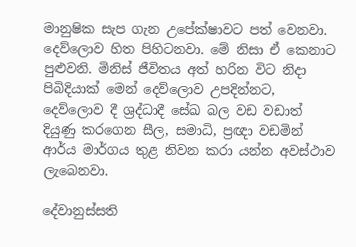මානුෂික සැප ගැන උපේක්ෂාවට පත් වෙනවා. දෙව්ලොව හිත පිහිටනවා. මේ නිසා ඒ කෙනාට පුළුවනි. මිනිස් ජීවිතය අත් හරින විට නිදා පිබිදියාක් මෙන් දෙව්ලොව උපදින්නට, දෙව්ලොව දී ශ්‍රද්ධාදී සේඛ බල වඩ වඩාත් දියුණු කරගෙන සීල, සමාධි, ප්‍රඥා වඩමින් ආර්ය මාර්ගය තුළ නිවන කරා යන්න අවස්ථාව ලැබෙනවා.

දේවානුස්සති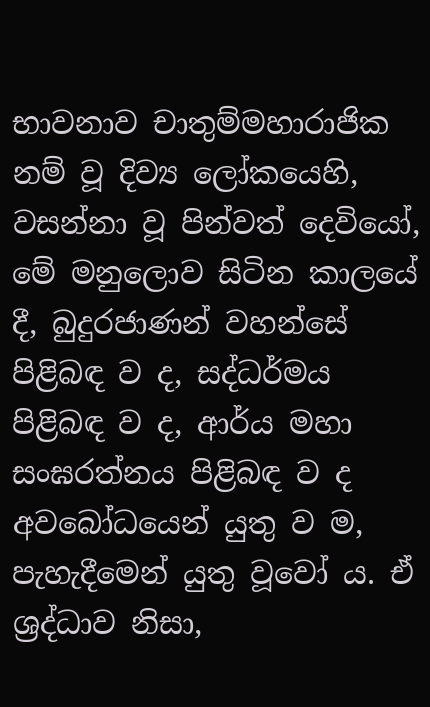භාවනාව චාතුම්මහාරාජික නම් වූ දිව්‍ය ලෝකයෙහි, වසන්නා වූ පින්වත් දෙවියෝ, මේ මනුලොව සිටින කාලයේ දී, බුදුරජාණන් වහන්සේ පිළිබඳ ව ද, සද්ධර්මය පිළිබඳ ව ද, ආර්ය මහා සංඝරත්නය පිළිබඳ ව ද අවබෝධයෙන් යුතු ව ම, පැහැදීමෙන් යුතු වූවෝ ය. ඒ ශ්‍රද්ධාව නිසා,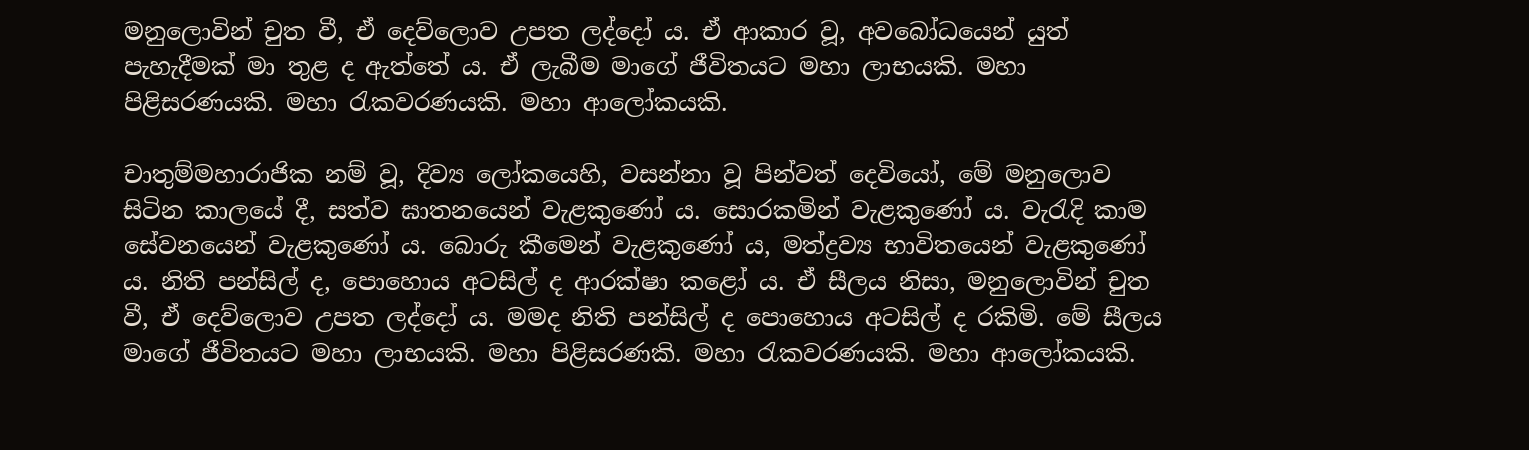මනුලොවින් චුත වී, ඒ දෙව්ලොව උපත ලද්දෝ ය. ඒ ආකාර වූ, අවබෝධයෙන් යුත් පැහැදීමක් මා තුළ ද ඇත්තේ ය. ඒ ලැබීම මාගේ ජීවිතයට මහා ලාභයකි. මහා පිළිසරණයකි. මහා රැකවරණයකි. මහා ආලෝකයකි.

චාතුම්මහාරාජික නම් වූ, දිව්‍ය ලෝකයෙහි, වසන්නා වූ පින්වත් දෙවියෝ, මේ මනුලොව සිටින කාලයේ දී, සත්ව ඝාතනයෙන් වැළකුණෝ ය. සොරකමින් වැළකුණෝ ය. වැරැදි කාම සේවනයෙන් වැළකුණෝ ය. බොරු කීමෙන් වැළකුණෝ ය, මත්ද්‍රව්‍ය භාවිතයෙන් වැළකුණෝ ය. නිති පන්සිල් ද, පොහොය අටසිල් ද ආරක්ෂා කළෝ ය. ඒ සීලය නිසා, මනුලොවින් චුත වී, ඒ දෙව්ලොව උපත ලද්දෝ ය. මමද නිති පන්සිල් ද පොහොය අටසිල් ද රකිමි. මේ සීලය මාගේ ජීවිතයට මහා ලාභයකි. මහා පිළිසරණකි. මහා රැකවරණයකි. මහා ආලෝකයකි.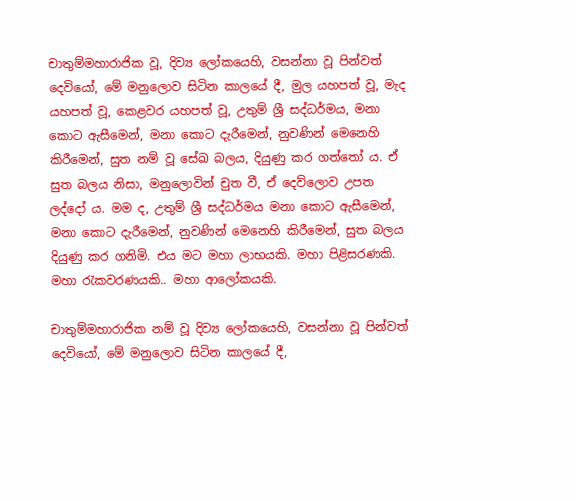චාතුම්මහාරාජික වූ, දිව්‍ය ලෝකයෙහි, වසන්නා වූ පින්වත් දෙවියෝ, මේ මනුලොව සිටින කාලයේ දී, මුල යහපත් වූ, මැද යහපත් වූ, කෙළවර යහපත් වූ, උතුම් ශ්‍රී සද්ධර්මය, මනා කොට ඇසීමෙන්, මනා කොට දැරීමෙන්, නුවණින් මෙනෙහි කිරීමෙන්, සුත නම් වූ සේඛ බලය, දියුණු කර ගත්තෝ ය. ඒ සුත බලය නිසා, මනුලොවින් චුත වී, ඒ දෙව්ලොව උපත ලද්දෝ ය. මම ද, උතුම් ශ්‍රී සද්ධර්මය මනා කොට ඇසීමෙන්, මනා කොට දැරීමෙන්, නුවණින් මෙනෙහි කිරීමෙන්, සුත බලය දියුණු කර ගනිමි. එය මට මහා ලාභයකි. මහා පිළිසරණකි. මහා රැකවරණයකි.. මහා ආලෝකයකි.

චාතුම්මහාරාජික නම් වූ දිව්‍ය ලෝකයෙහි, වසන්නා වූ පින්වත් දෙවියෝ, මේ මනුලොව සිටින කාලයේ දී,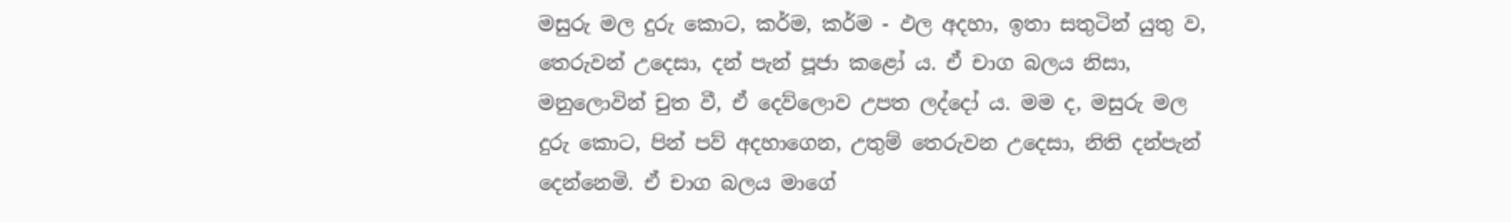මසුරු මල දුරු කොට, කර්ම, කර්ම - ඵල අදහා, ඉතා සතුටින් යුතු ව, තෙරුවන් උදෙසා, දන් පැන් පූජා කළෝ ය. ඒ චාග බලය නිසා, මනුලොවින් චුත වී, ඒ දෙව්ලොව උපත ලද්දෝ ය. මම ද, මසුරු මල දුරු කොට, පින් පව් අදහාගෙන, උතුම් තෙරුවන උදෙසා, නිති දන්පැන් දෙන්නෙමි. ඒ චාග බලය මාගේ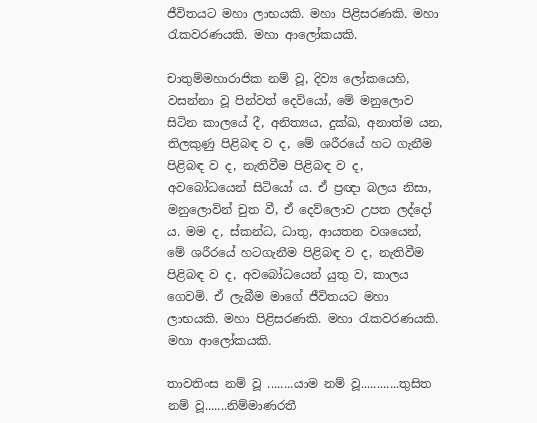ජීවිතයට මහා ලාභයකි. මහා පිළිසරණකි. මහා රැකවරණයකි. මහා ආලෝකයකි.

චාතුම්මහාරාජික නම් වූ, දිව්‍ය ලෝකයෙහි, වසන්නා වූ පින්වත් දෙවියෝ, මේ මනුලොව සිටින කාලයේ දී, අනිත්‍යය, දුක්ඛ, අනාත්ම යන, තිලකුණු පිළිබඳ ව ද, මේ ශරීරයේ හට ගැනීම පිළිබඳ ව ද, නැතිවීම පිළිබඳ ව ද, අවබෝධයෙන් සිටියෝ ය. ඒ ප්‍රඥා බලය නිසා, මනුලොවින් චුත වී, ඒ දෙව්ලොව උපත ලද්දෝ ය. මම ද, ස්කන්ධ, ධාතු, ආයතන වශයෙන්, මේ ශරීරයේ හටගැනීම පිළිබඳ ව ද, නැතිවීම පිළිබඳ ව ද, අවබෝධයෙන් යුතු ව, කාලය ගෙවමි. ඒ ලැබීම මාගේ ජීවිතයට මහා ලාභයකි. මහා පිළිසරණකි. මහා රැකවරණයකි. මහා ආලෝකයකි.

තාවතිංස නම් වූ ........යාම නම් වූ............තුසිත නම් වූ.......නිම්මාණරතී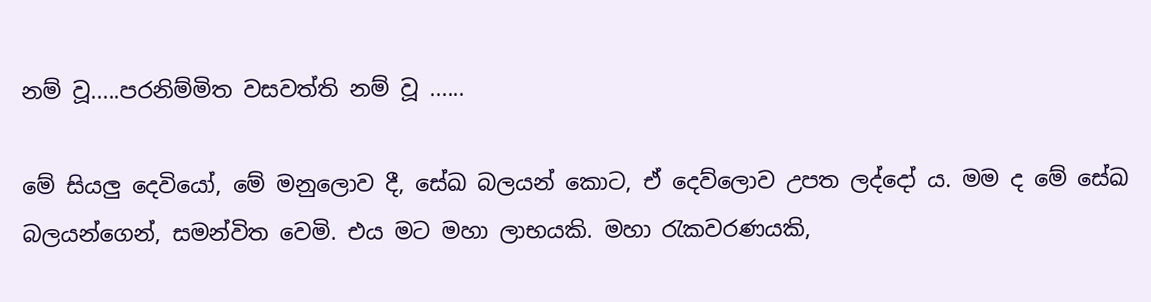නම් වූ.....පරනිම්මිත වසවත්ති නම් වූ ......

මේ සියලු දෙවියෝ, මේ මනුලොව දී, සේඛ බලයන් කොට, ඒ දෙව්ලොව උපත ලද්දෝ ය. මම ද මේ සේඛ බලයන්ගෙන්, සමන්විත වෙමි. එය මට මහා ලාභයකි. මහා රැකවරණයකි,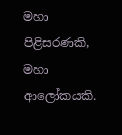මහා පිළිසරණකි, මහා ආලෝකයකි.